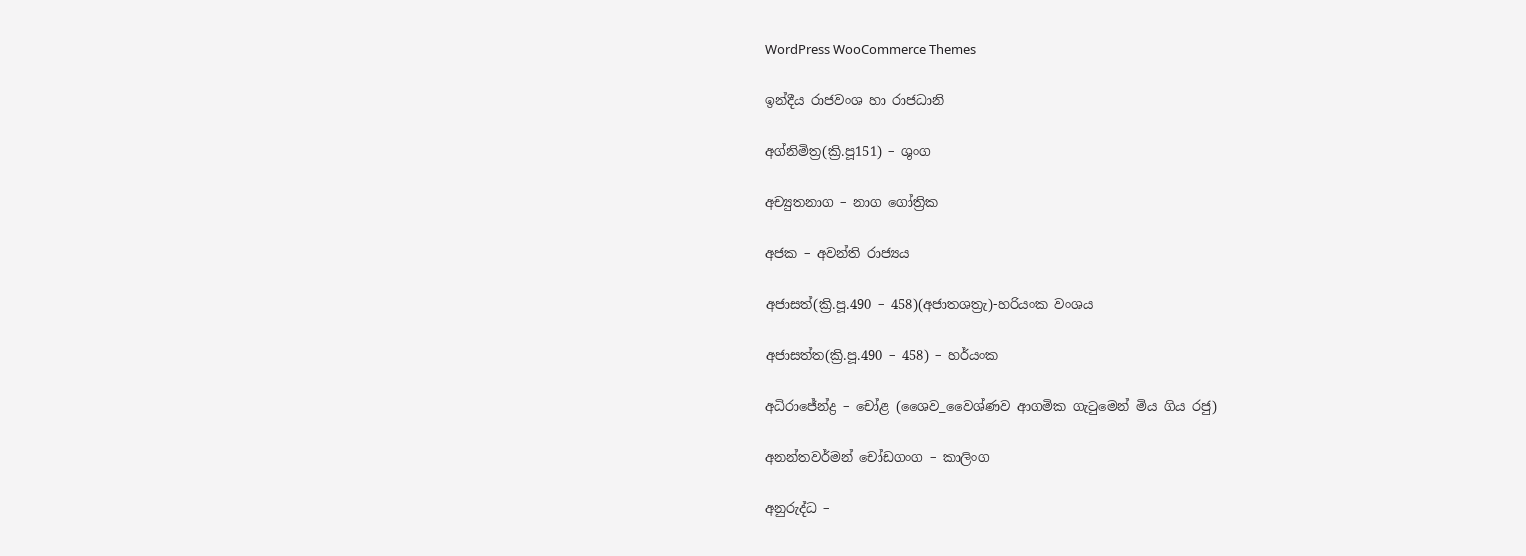WordPress WooCommerce Themes

ඉන්දීය රාජවංශ හා රාජධානි

අග්නිමිත්‍ර(ක්‍රි.පූ151) – ශුංග

අච්‍යුතනාග – නාග ගෝත්‍රික

අජක – අවන්ති රාජ්‍යය

අජාසත්(ක්‍රි.පූ.490 – 458)(අජාතශත්‍රැ)-හරියංක වංශය

අජාසත්ත(ක්‍රි.පූ.490 – 458) – හර්යංක

අධිරාජේන්ද්‍ර – චෝළ (ශෛව_වෛශ්ණව ආගමික ගැටුමෙන් මිය ගිය රජු)

අනන්තවර්මන් චෝඩගංග – කාලිංග

අනුරුද්ධ –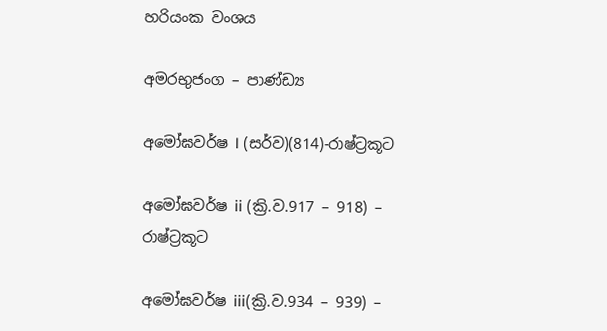හරියංක වංශය

අමරභුජංග – පාණ්ඩ්‍ය

අමෝඝවර්ෂ I (සර්ව)(814)-රාෂ්ට්‍රකූට

අමෝඝවර්ෂ ii (ක්‍රි.ව.917 – 918) – රාෂ්ට්‍රකූට

අමෝඝවර්ෂ iii(ක්‍රි.ව.934 – 939) –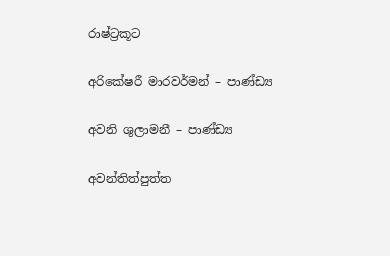රාෂ්ට්‍රකූට

අරිකේෂරී මාරවර්මන් – පාණ්ඩ්‍ය

අවනි ශුලාමනී – පාණ්ඩ්‍ය

අවන්තිත්පුත්ත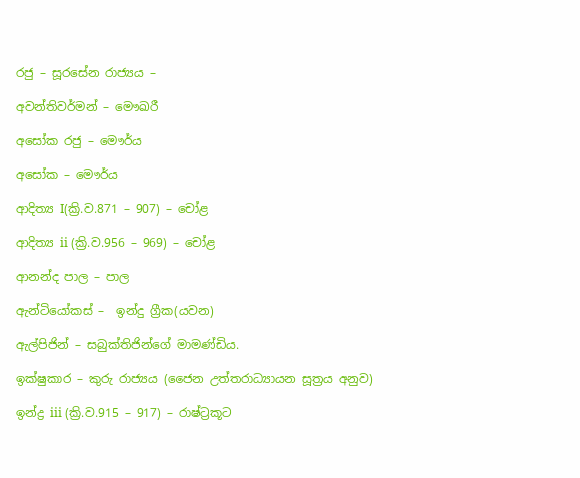රජු – සූරසේන රාජ්‍යය –

අවන්තිවර්මන් – මෞඛරී

අසෝක රජු – මෞර්ය

අ‌සෝක – මෞර්ය

ආදිත්‍ය I(ක්‍රි.ව.871 – 907) – චෝළ

ආදිත්‍ය ii (ක්‍රි.ව.956 – 969) – චෝළ

ආනන්ද පාල – පාල

ඇන්ටියෝකස් –  ඉන්දු ග්‍රීක(යවන)

ඇල්පිජින් – සබුක්තිජින්ගේ මාමණ්ඩිය.

ඉක්ෂුකාර – කුරු රාජ්‍යය (ජෛන උත්තරාධ්‍යායන සූත්‍රය අනුව)

ඉන්ද්‍ර iii (ක්‍රි.ව.915 – 917) – රාෂ්ට්‍රකූට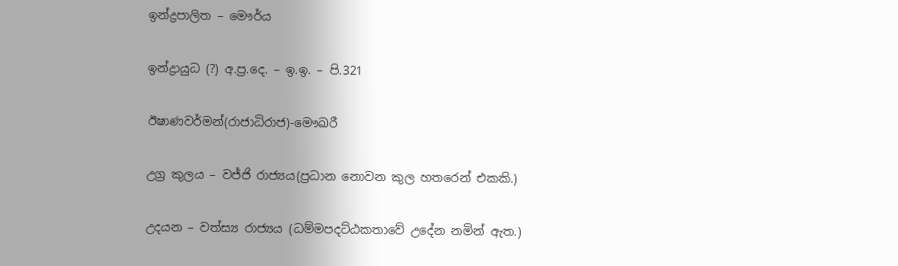ඉන්ද්‍රපාලිත – මෞර්ය

ඉන්ද්‍රායුධ (?) අ.ප්‍ර.දෙ. – ඉ.ඉ. – පි.321

ඊෂාණවර්මන්(රාජාධිරාජ)-මෞඛරී

උග්‍ර කුලය – වජ්ජි රාජ්‍යය(ප්‍රධාන නොවන කුල හතරෙන් එකකි.)

උදයන – වත්ස්‍ය රාජ්‍යය (ධම්මපදට්ඨකතාවේ උදේන නමින් ඇත.)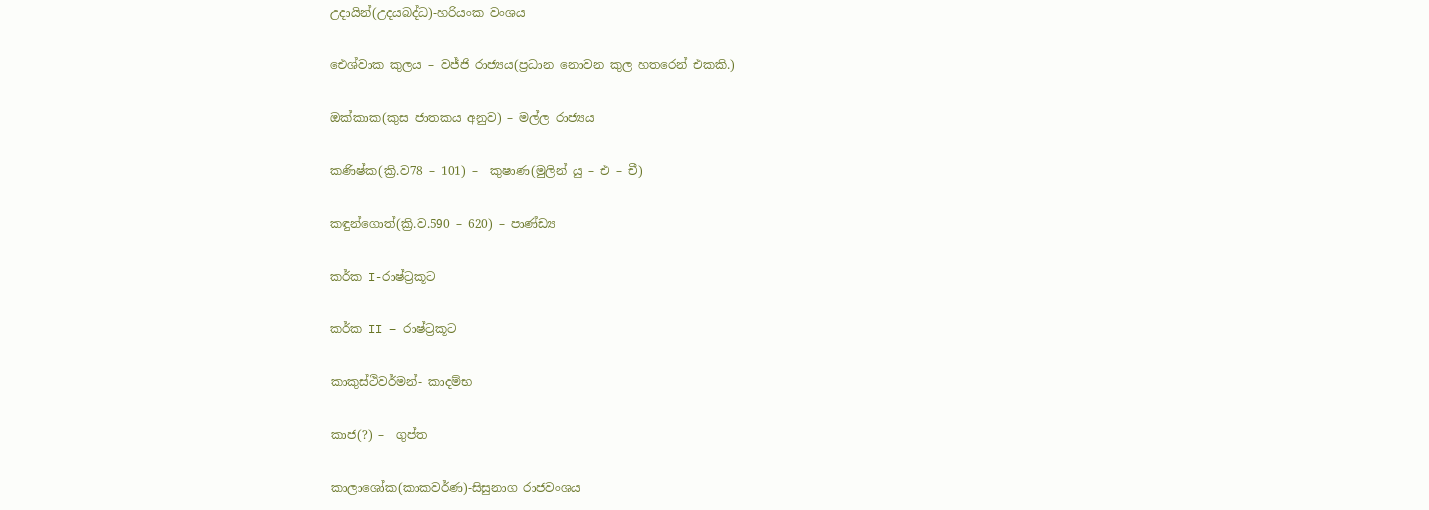උදායින්(උදයබද්ධ)-හරියංක වංශය

ඓශ්වාක කුලය – වජ්ජි රාජ්‍යය(ප්‍රධාන නොවන කුල හතරෙන් එකකි.)

ඔක්කාක(කුස ජාතකය අනුව) – මල්ල රාජ්‍යය

කණිෂ්ක(ක්‍රි.ව78 – 101) –  කුෂාණ(මුලින් යු – එ – චී)

කඳුන්ගොත්(ක්‍රි.ව.590 – 620) – පාණ්ඩ්‍ය

කර්ක I-රාෂ්ට්‍රකූට

කර්ක II – රාෂ්ට්‍රකූට

කාකුස්ථිවර්මන්- කාදම්භ

කාජ(?) –  ගුප්ත

කාලාශෝක(කාකවර්ණ)-සිසුනාග රාජවංශය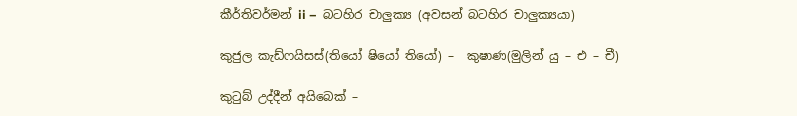කීර්තිවර්මන් ii –  බටහිර චාලුක්‍ය (අවසන් බටහිර චාලුක්‍යයා)

කුජුල කැඩ්ෆයිසස්(තියෝ ෂියෝ තියෝ) –  කුෂාණ(මුලින් යු – එ – චී)

කුටුබ් උද්දීන් අයිබෙක් –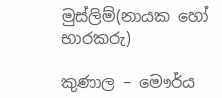මුස්ලිම්(නායක හෝ භාරකරු)

කුණාල – මෞර්ය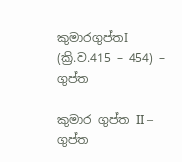කුමාරගුප්තI (ක්‍රි.ව.415 – 454) –  ගුප්ත

කුමාර ගුප්ත II –  ගුප්ත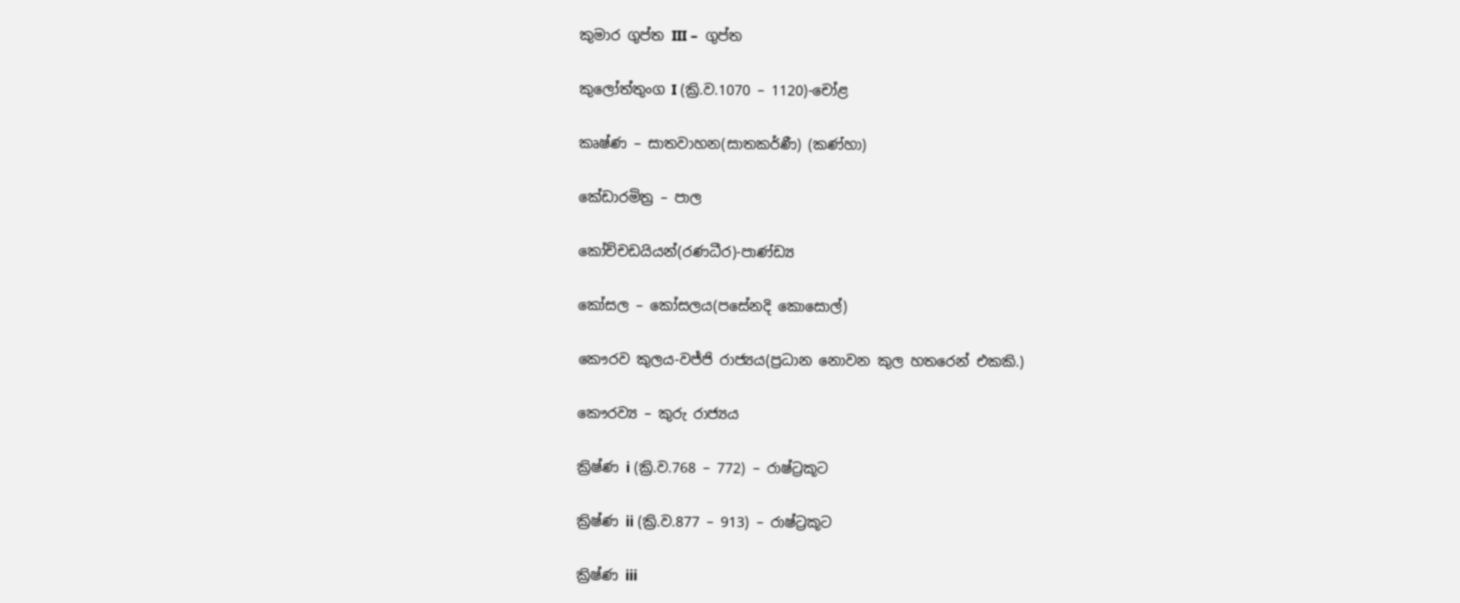කුමාර ගුප්ත III –  ගුප්ත

කුලෝත්තුංග I (ක්‍රි.ව.1070 – 1120)-චෝළ

කෘෂ්ණ – සාතවාහන(සාතකර්ණී) (කණ්හා)

කේඩාරමිත්‍ර – පාල

කෝච්චඩයියන්(රණධීර)-පාණ්ඩ්‍ය

කෝසල – කෝසලය(පසේනදි කොසොල්)

කෞරව කුලය-වජ්ජි රාජ්‍යය(ප්‍රධාන නොවන කුල හතරෙන් එකකි.)

කෞරව්‍ය – කුරු රාජ්‍යය

ක්‍රිෂ්ණ i (ක්‍රි.ව.768 – 772) – රාෂ්ට්‍රකූට

ක්‍රිෂ්ණ ii (ක්‍රි.ව.877 – 913) – රාෂ්ට්‍රකූට

ක්‍රිෂ්ණ iii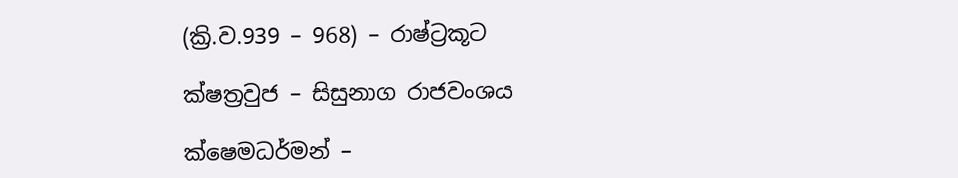(ක්‍රි.ව.939 – 968) – රාෂ්ට්‍රකූට

ක්ෂත්‍රවුජ – සිසුනාග රාජවංශය

ක්ෂෙමධර්මන් –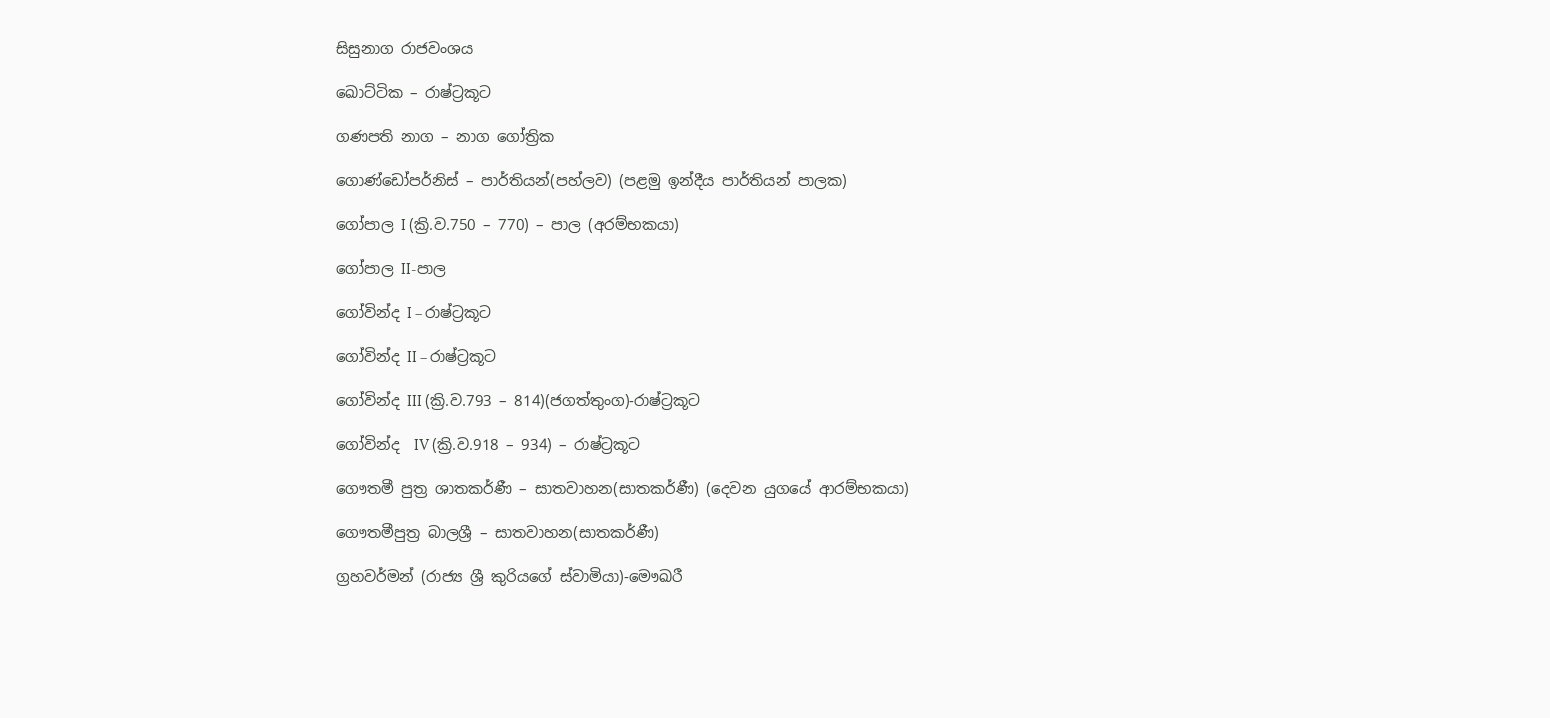සිසුනාග රාජවංශය

ඛොට්ටික – රාෂ්ට්‍රකූට

ගණපති නාග – නාග ගෝත්‍රික

ගොණ්ඩෝපර්නිස් – පාර්තියන්(පහ්ලව) (පළමු ඉන්දීය පාර්තියන් පාලක)

ගෝපාල I (ක්‍රි.ව.750 – 770) – පාල (අරම්භකයා)

ගෝපාල II-පාල

ගෝවින්ද I – රාෂ්ට්‍රකූට

ගෝවින්ද II – රාෂ්ට්‍රකූට

ගෝවින්ද III (ක්‍රි.ව.793 – 814)(ජගත්තුංග)-රාෂ්ට්‍රකූට

ගෝවින්ද  IV (ක්‍රි.ව.918 – 934) – රාෂ්ට්‍රකූට

ගෞතමී පුත්‍ර ශාතකර්ණී – සාතවාහන(සාතකර්ණී) (දෙවන යුගයේ ආරම්භකයා)

ගෞතමීපුත්‍ර බාලශ්‍රී – සාතවාහන(සාතකර්ණී)

ග්‍රහවර්මන් (රාජ්‍ය ශ්‍රී කුරියගේ ස්වාමියා)-මෞඛරී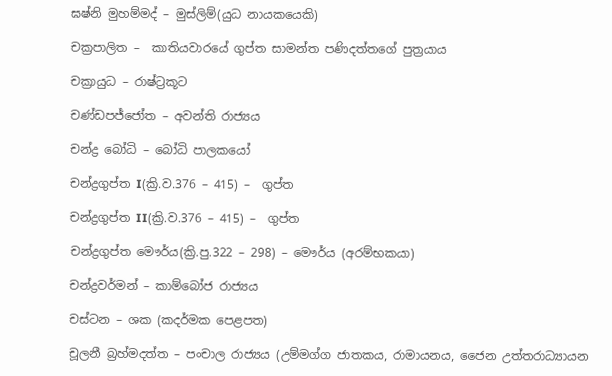ඝෂ්නි මුහම්මද් – මුස්ලිම්(යුධ නායකයෙකි)

චක්‍රපාලිත –  කාතියවාරයේ ගුප්ත සාමන්ත පණිදත්තගේ පුත්‍රයාය

චක්‍රායුධ – රාෂ්ට්‍රකූට

චණ්ඩපජ්ජෝත – අවන්ති රාජ්‍යය

චන්ද්‍ර ‌බෝධි – බෝධි පාලකයෝ

චන්ද්‍රගුප්ත I(ක්‍රි.ව.376 – 415) –  ගුප්ත

චන්ද්‍රගුප්ත II(ක්‍රි.ව.376 – 415) –  ගුප්ත

චන්ද්‍රගුප්ත මෞර්ය(ක්‍රි.පු.322 – 298) – මෞර්ය (අරම්භකයා)

චන්ද්‍රවර්මන් – කාම්බෝජ රාජ්‍යය

චස්ටන – ශක (කදර්මක පෙළපත)

චූලනී බ්‍රහ්මදත්ත – පංචාල රාජ්‍යය (උම්මග්ග ජාතකය, රාමායනය, ජෛන උත්තරාධ්‍යායන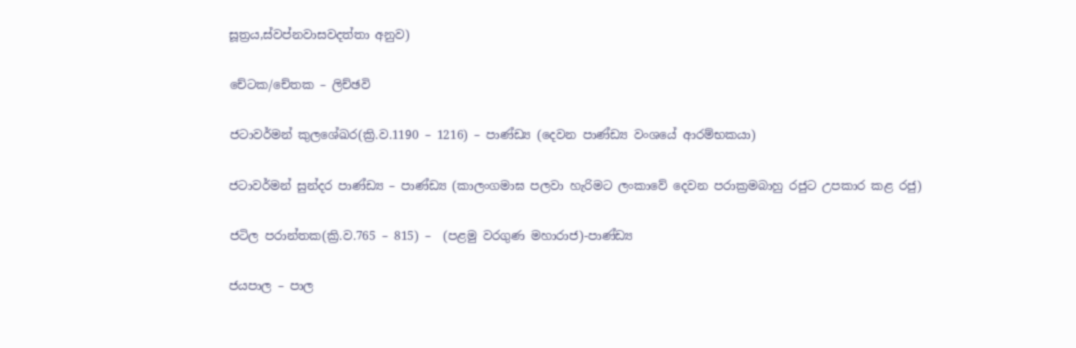සූත්‍රය,ස්වප්නවාසවදත්තා අනුව)

චේටක/චේතක – ලිච්ඡවි

ජටාවර්මන් කුලශේඛර(ක්‍රි.ව.1190 – 1216) – පාණ්ඩ්‍ය (දෙවන පාණ්ඩ්‍ය වංශයේ ආරම්භකයා)

ජටාවර්මන් සුන්දර පාණ්ඩ්‍ය – පාණ්ඩ්‍ය (කාලංගමාඝ පලවා හැරිමට ලංකාවේ දෙවන පරාක්‍රමබාහු රජුට උපකාර කළ රජු)

ජටිල පරාන්තක(ක්‍රි.ව.765 – 815) –  (පළමු වරගුණ මහාරාජ)-පාණ්ඩ්‍ය

ජයපාල – පාල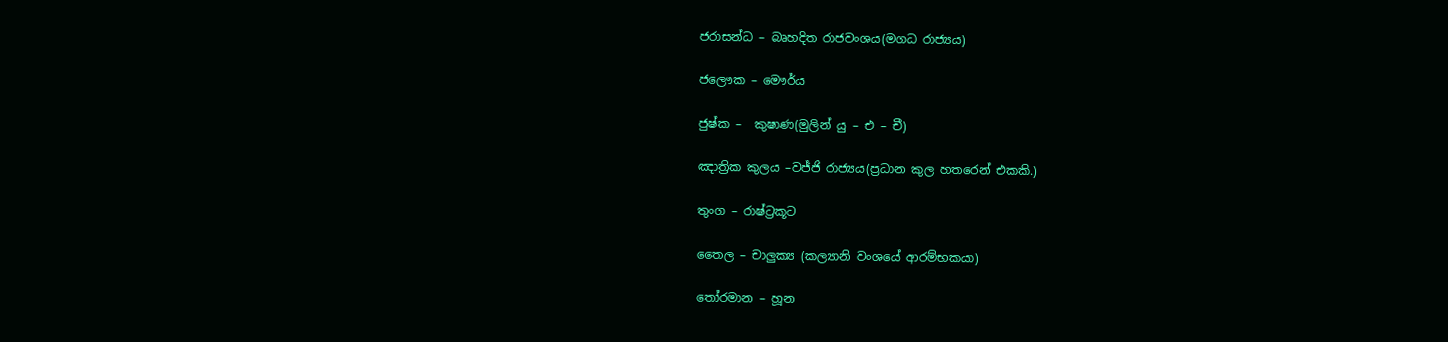ජරාසන්ධ – බෘහදිත රාජවංශය(මගධ රාජ්‍යය)

ජලෞක – මෞර්ය

ජුෂ්ක –  කුෂාණ(මුලින් යු – එ – චී)

ඤාත්‍රික කුලය –වජ්ජි රාජ්‍යය(ප්‍රධාන කුල හතරෙන් එකකි.)

තුංග – රාෂ්ට්‍රකූට

තෛල – චාලුක්‍ය (කල්‍යානි වංශයේ ආරම්භකයා)

තෝරමාන – හූන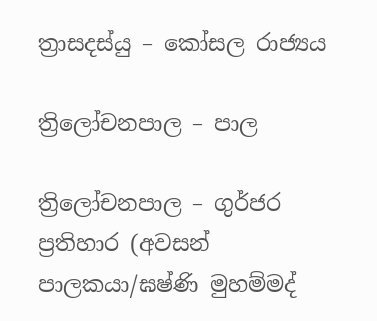ත්‍රාසදස්යු – කෝසල රාජ්‍යය

ත්‍රිලෝචනපාල – පාල

ත්‍රිලෝචනපාල – ගුර්ජර ප්‍රතිහාර (අවසන් පාලකයා/ඝෂ්ණි මුහම්මද්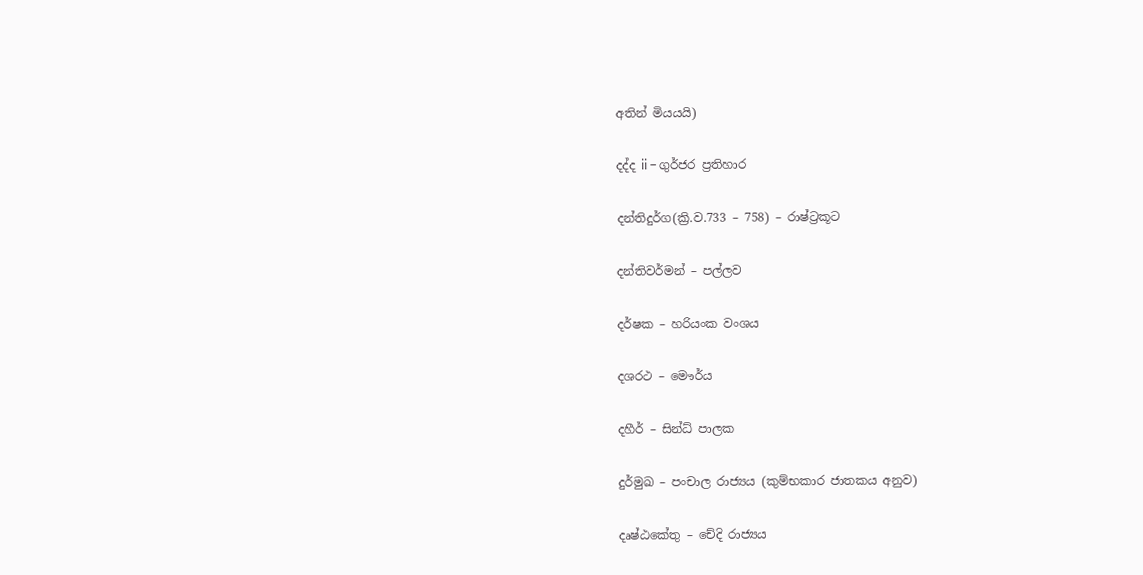අතින් මියයයි)

දද්ද ii – ගුර්ජර ප්‍රතිහාර

දන්තිදුර්ග(ක්‍රි.ව.733 – 758) – රාෂ්ට්‍රකූට

දන්තිවර්මන් – පල්ලව

දර්ෂක – හරියංක වංශය

දශරථ – මෞර්ය

දහීර් – සින්ධ් පාලක

දුර්මුඛ – පංචාල රාජ්‍යය (කුම්භකාර ජාතකය අනුව)

දෘෂ්ඨකේතු – චේදි රාජ්‍යය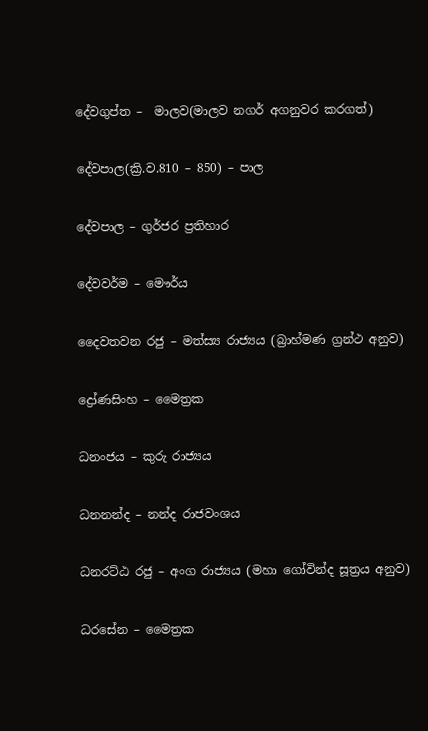දේවගුප්ත –  මාලව(මාලව නගර් අගනුවර කරගත්)

දේවපාල(ක්‍රි.ව.810 – 850) – පාල

දේවපාල – ගුර්ජර ප්‍රතිහාර

දේවවර්ම – මෞර්ය

දෛවතවන රජු – මත්ස්‍ය රාජ්‍යය (බ්‍රාහ්මණ ග්‍රන්ථ අනුව)

ද්‍රෝණසිංහ – මෛත්‍රක

ධනංජය – කුරු රාජ්‍යය

ධනනන්ද – නන්ද රාජවංශය

ධනරට්ඨ රජු – අංග රාජ්‍යය (මහා ගෝවින්ද සූත්‍රය අනුව)

ධරසේන – මෛත්‍රක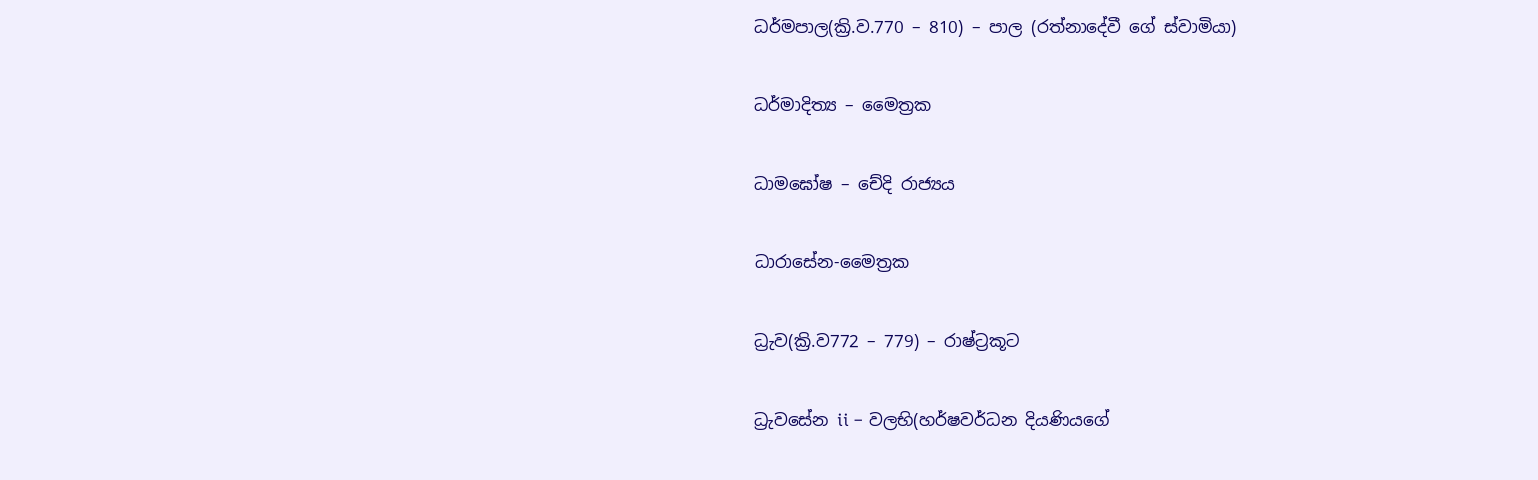ධර්මපාල(ක්‍රි.ව.770 – 810) – පාල (රත්නාදේවී ගේ ස්වාමියා)

ධර්මාදිත්‍ය – මෛත්‍රක

ධාමඝෝෂ – චේදි රාජ්‍යය

ධාරාසේන-මෛත්‍රක

ධ්‍රැව(ක්‍රි.ව772 – 779) – රාෂ්ට්‍රකූට

ධ්‍රැවසේන ii – වලභි(හර්ෂවර්ධන දියණියගේ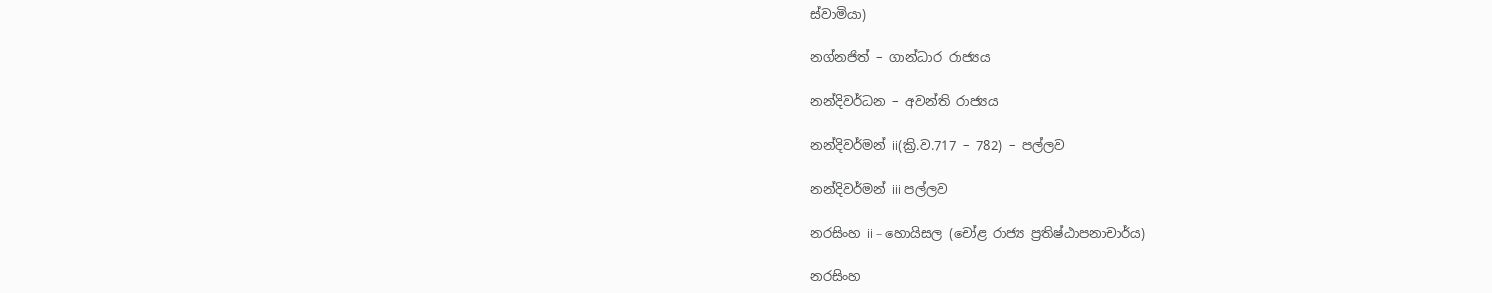ස්වාමියා)

නග්නජිත් – ගාන්ධාර රාජ්‍යය

නන්දිවර්ධන – අවන්ති රාජ්‍යය

නන්දිවර්මන් ii(ක්‍රි.ව.717 – 782) – පල්ලව

නන්දිවර්මන් iii පල්ලව

නරසිංහ ii – හොයිසල (චෝළ රාජ්‍ය ප්‍රතිෂ්ඨාපනාචාර්ය)

නරසිංහ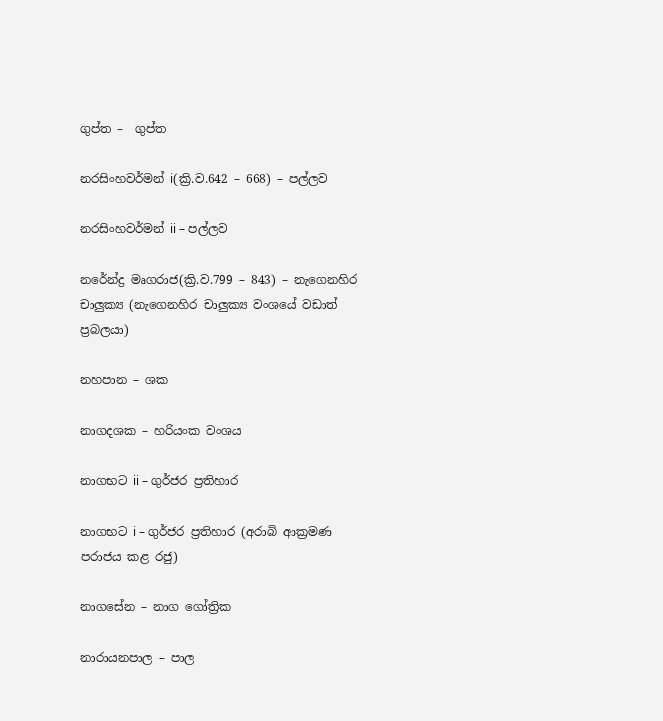ගුප්ත –  ගුප්ත

නරසිංහවර්මන් i(ක්‍රි.ව.642 – 668) – පල්ලව

නරසිංහවර්මන් ii – පල්ලව

නරේන්ද්‍ර මෘගරාජ(ක්‍රි.ව.799 – 843) – නැගෙනහිර චාලුක්‍ය (නැගෙනහිර චාලුක්‍ය වංශයේ වඩාත් ප්‍රබලයා)

නහපාන – ශක

නාගදශක – හරියංක වංශය

නාගභට ii – ගුර්ජර ප්‍රතිහාර

නාගභට i – ගුර්ජර ප්‍රතිහාර (අරාබි ආක්‍රමණ පරාජය කළ රජු)

නාගසේන – නාග ගෝත්‍රික

නාරායනපාල – පාල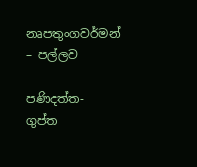නෘපතුංගවර්මන් – පල්ලව

පණිදත්ත- ගුප්ත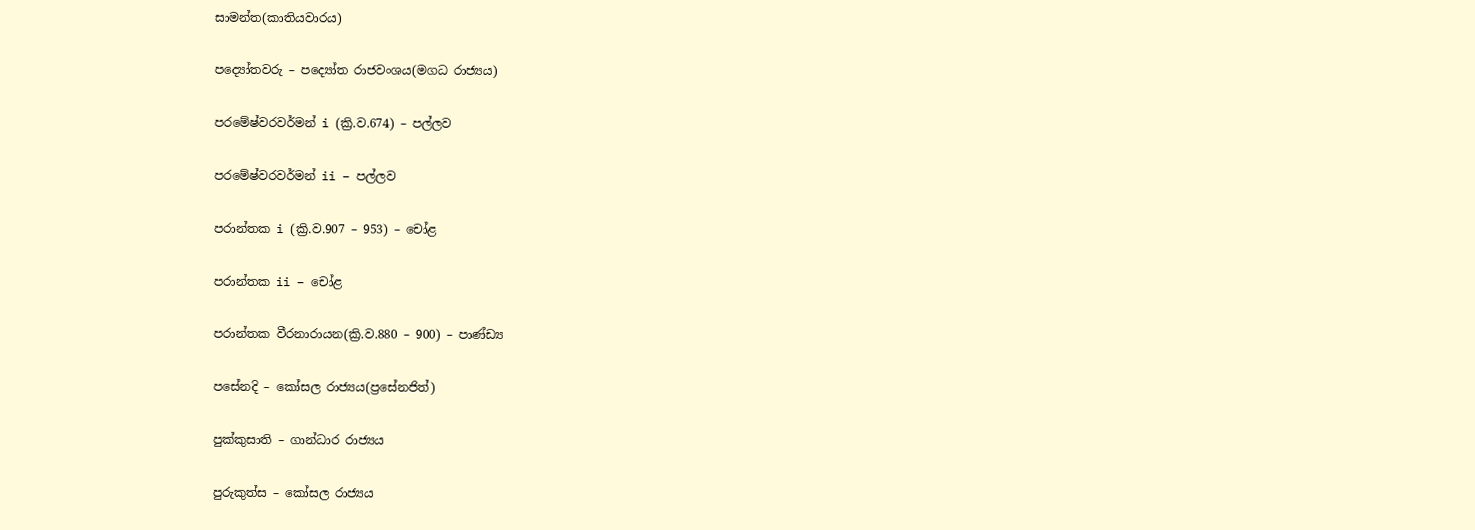සාමන්ත(කාතියවාරය)

පද්‍යෝතවරු – පද්‍යෝත රාජවංශය(මගධ රාජ්‍යය)

පරමේෂ්වරවර්මන් i (ක්‍රි.ව.674) – පල්ලව

පරමේෂ්වරවර්මන් ii – පල්ලව

පරාන්තක i (ක්‍රි.ව.907 – 953) – චෝළ

පරාන්තක ii – චෝළ

පරාන්තක වීරනාරායන(ක්‍රි.ව.880 – 900) – පාණ්ඩ්‍ය

පසේනදි – කෝසල රාජ්‍යය(ප්‍රසේනජිත්)

පුක්කුසාති – ගාන්ධාර රාජ්‍යය

පුරුකුත්ස – කෝසල රාජ්‍යය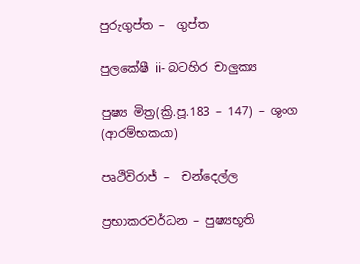පුරුගුප්ත –  ගුප්ත

පුලකේෂී ii- බටහිර චාලුක්‍ය

පුෂ්‍ය මිත්‍ර(ක්‍රි.පූ.183 – 147) – ශුංග (ආරම්භකයා)

පෘථිවිරාජ් –  චන්දෙල්ල

ප්‍රභාකරවර්ධන – පුෂ්‍යභූති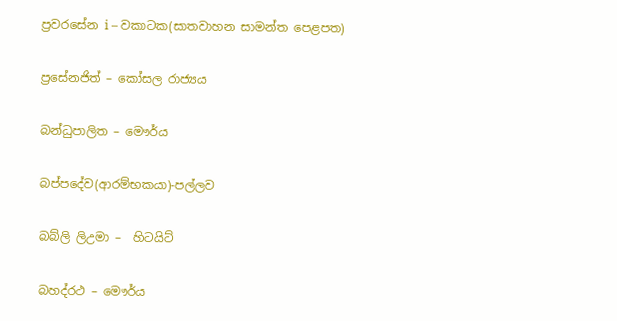ප්‍රවරසේන i – වකාටක(සාතවාහන සාමන්ත පෙළපත)

ප්‍රසේනජිත් – කෝසල රාජ්‍යය

බන්ධුපාලිත – මෞර්ය

බප්පදේව(ආරම්භකයා)-පල්ලව

බබ්ලි ලිඋමා –  හිටයිට්

බහද්රථ – මෞර්ය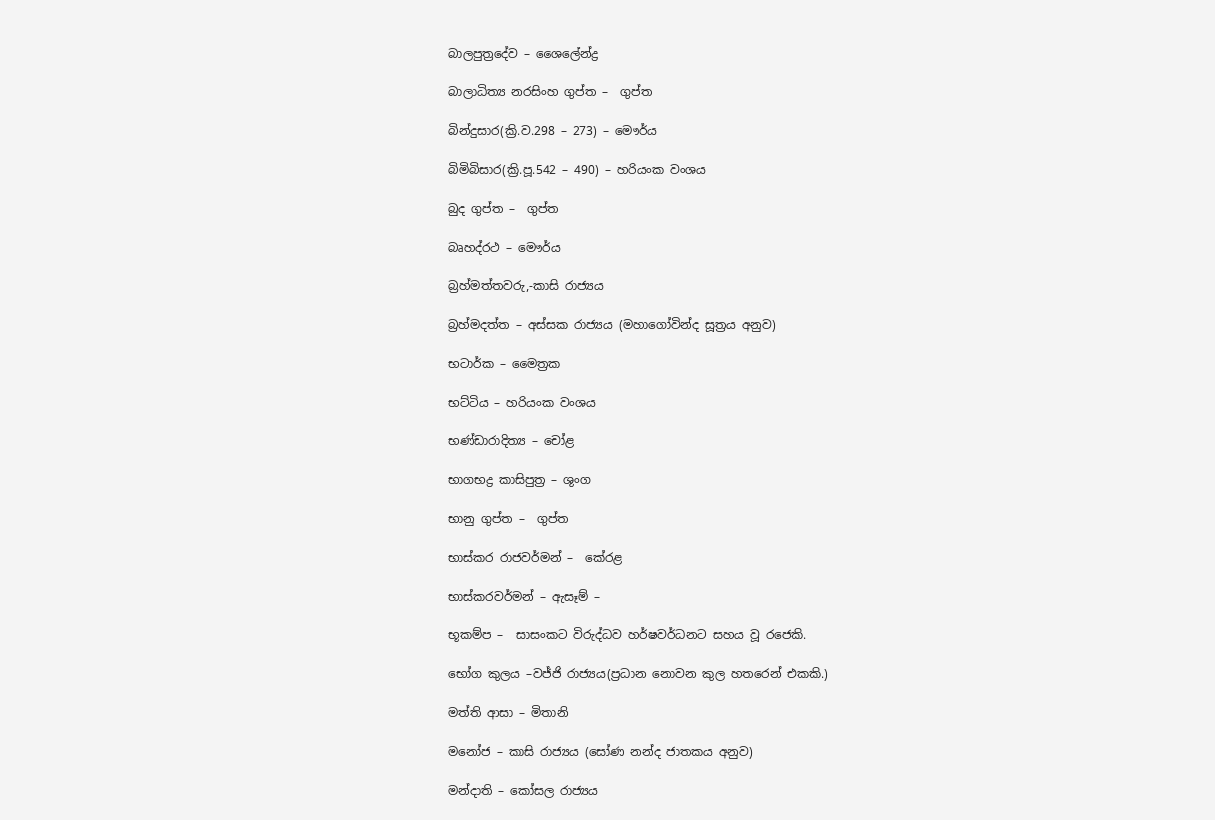බාලපුත්‍රදේව – ශෛලේන්ද්‍ර

බාලාධිත්‍ය නරසිංහ ගුප්ත –  ගුප්ත

බින්දුසාර(ක්‍රි.ව.298 – 273) – මෞර්ය

බිමිබිසාර(ක්‍රි.පූ.542 – 490) – හරියංක වංශය

බුද ගුප්ත –  ගුප්ත

බෘහද්රථ – මෞර්ය

බ්‍රහ්මත්තවරු,-කාසි රාජ්‍යය

බ්‍රහ්මදත්ත – අස්සක රාජ්‍යය (මහාගෝවින්ද සූත්‍රය අනුව)

භටාර්ක – මෛත්‍රක

භට්ටිය – හරියංක වංශය

භණ්ඩාරාදිත්‍ය – චෝළ

භාගභද්‍ර කාසිපුත්‍ර – ශුංග

භානු ගුප්ත –  ගුප්ත

භාස්කර රාජවර්මන් –  කේරළ

භාස්කරවර්මන් – ඇසෑම් –

භූකම්ප –  සාසංකට විරුද්ධව හර්ෂවර්ධනට සහය වූ රජෙකි.

භෝග කුලය –වජ්ජි රාජ්‍යය(ප්‍රධාන නොවන කුල හතරෙන් එකකි.)

මත්ති ආසා – මිතානි

මනෝජ – කාසි රාජ්‍යය (සෝණ නන්ද ජාතකය අනුව)

මන්දාති – කෝසල රාජ්‍යය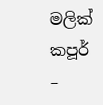මලික් කපූර් –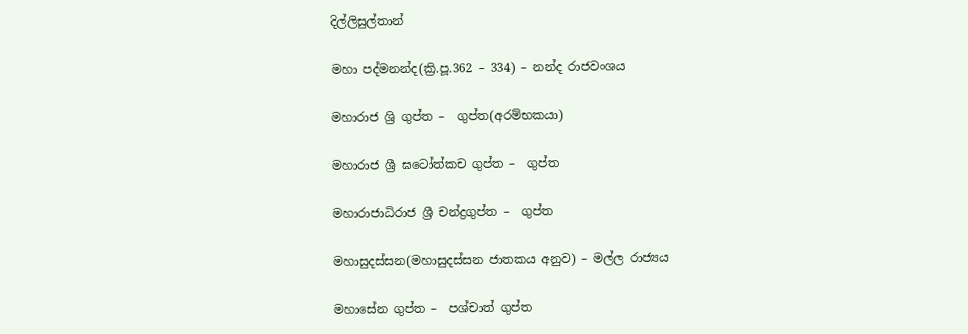දිල්ලිසුල්තාන්

මහා පද්මනන්ද(ක්‍රි.පූ.362 – 334) – නන්ද රාජවංශය

මහාරාජ ශ්‍රි ගුප්ත –  ගුප්ත(අරම්භකයා)

මහාරාජ ශ්‍රී ඝටෝත්කච ගුප්ත –  ගුප්ත

මහාරාජාධිරාජ ශ්‍රී චන්ද්‍රගුප්ත –  ගුප්ත

මහාසුදස්සන(මහාසුදස්සන ජාතකය අනුව) – මල්ල රාජ්‍යය

මහාසේන ගුප්ත –  පශ්චාත් ගුප්ත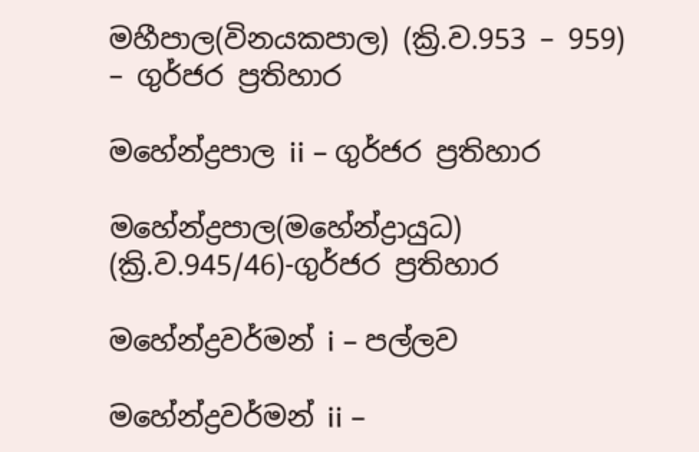මහීපාල(විනයකපාල) (ක්‍රි.ව.953 – 959) – ගුර්ජර ප්‍රතිහාර

මහේන්ද්‍රපාල ii – ගුර්ජර ප්‍රතිහාර

මහේන්ද්‍රපාල(මහේන්ද්‍රායුධ) (ක්‍රි.ව.945/46)-ගුර්ජර ප්‍රතිහාර

මහේන්ද්‍රවර්මන් i – පල්ලව

මහේන්ද්‍රවර්මන් ii –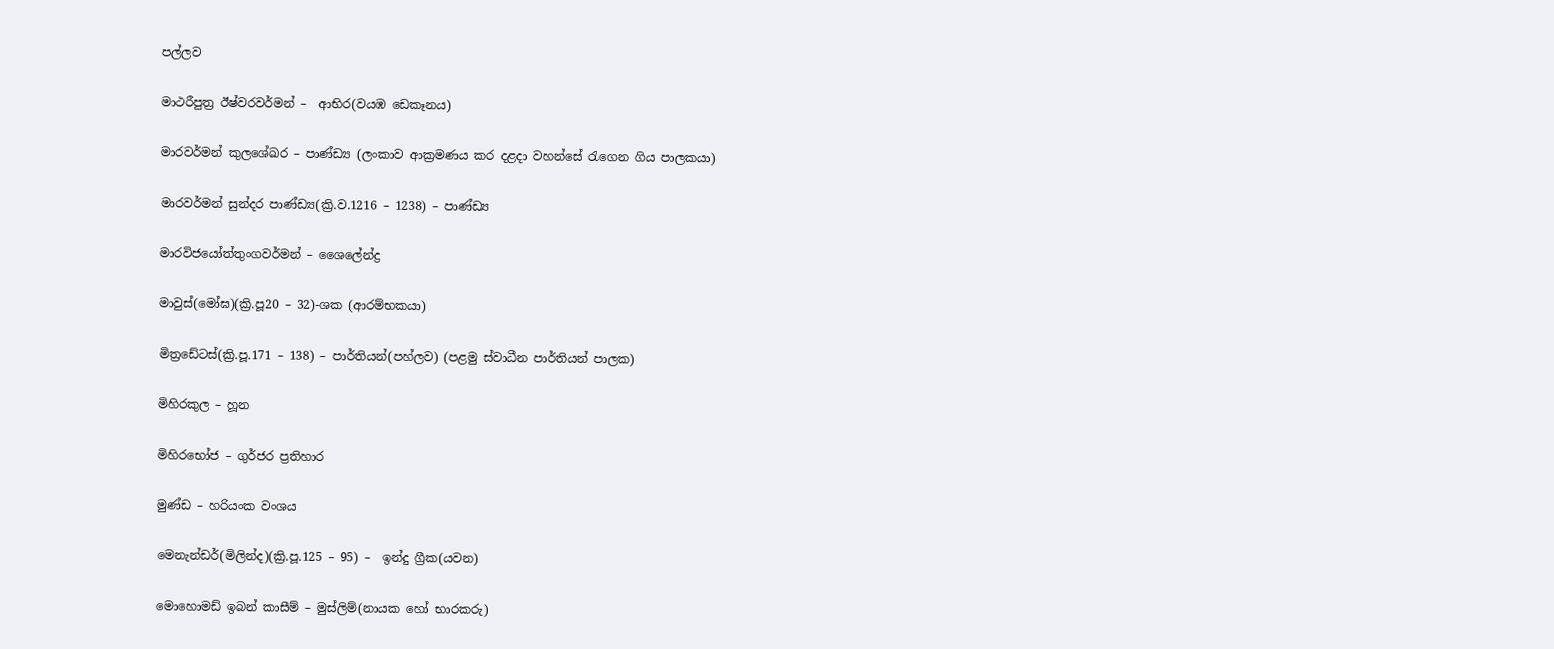පල්ලව

මාථරීපුත්‍ර ඊෂ්වරවර්මන් –  ආභිර(වයඹ ඩෙකෑනය)

මාරවර්මන් කුලශේඛර – පාණ්ඩ්‍ය (ලංකාව ආක්‍රමණය කර දළදා වහන්සේ රැගෙන ගිය පාලකයා)

මාරවර්මන් සුන්දර පාණ්ඩ්‍ය(ක්‍රි.ව.1216 – 1238) – පාණ්ඩ්‍ය

මාරවිජයෝත්තුංගවර්මන් – ශෛලේන්ද්‍ර

මාවුස්(මෝඝ)(ක්‍රි.පූ20 – 32)-ශක (ආරම්භකයා)

මිත්‍රඩේටස්(ක්‍රි.පූ.171 – 138) – පාර්තියන්(පහ්ලව) (පළමු ස්වාධීන පාර්තියන් පාලක)

මිහිරකුල – හූන

මිහිරභෝජ – ගුර්ජර ප්‍රතිහාර

මුණ්ඩ – හරියංක වංශය

මෙනැන්ඩර්(මිලින්ද)(ක්‍රි.පූ.125 – 95) –  ඉන්දු ග්‍රීක(යවන)

මොහොමඩ් ඉබන් කාසීම් – මුස්ලිම්(නායක හෝ භාරකරු)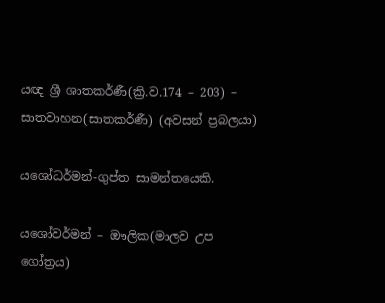යඥ ශ්‍රී ශාතකර්ණී(ක්‍රි.ව.174 – 203) – සාතවාහන(සාතකර්ණී) (අවසන් ප්‍රබලයා)

යශෝධර්මන්-ගුප්ත සාමන්තයෙකි.

ය‌ශෝවර්මන් – ඖලික(මාලව උප ගෝත්‍රය)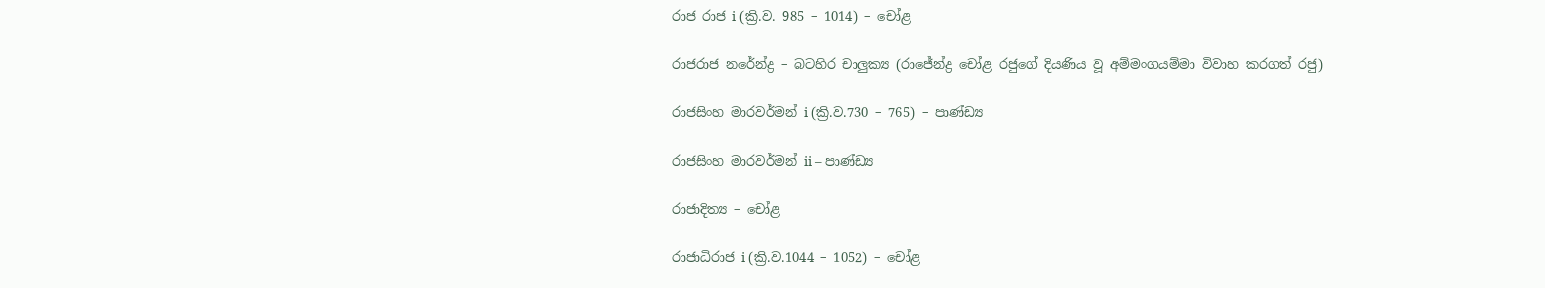රාජ රාජ i (ක්‍රි.ව. 985 – 1014) – චෝළ

රාජරාජ නරේන්ද්‍ර – බටහිර චාලුක්‍ය (රාජේන්ද්‍ර චෝළ රජුගේ දියණිය වූ අම්මංගයම්මා විවාහ කරගත් රජු)

රාජසිංහ මාරවර්මන් i (ක්‍රි.ව.730 – 765) – පාණ්ඩ්‍ය

රාජසිංහ මාරවර්මන් ii – පාණ්ඩ්‍ය

රාජාදිත්‍ය – චෝළ

රාජාධිරාජ i (ක්‍රි.ව.1044 – 1052) – චෝළ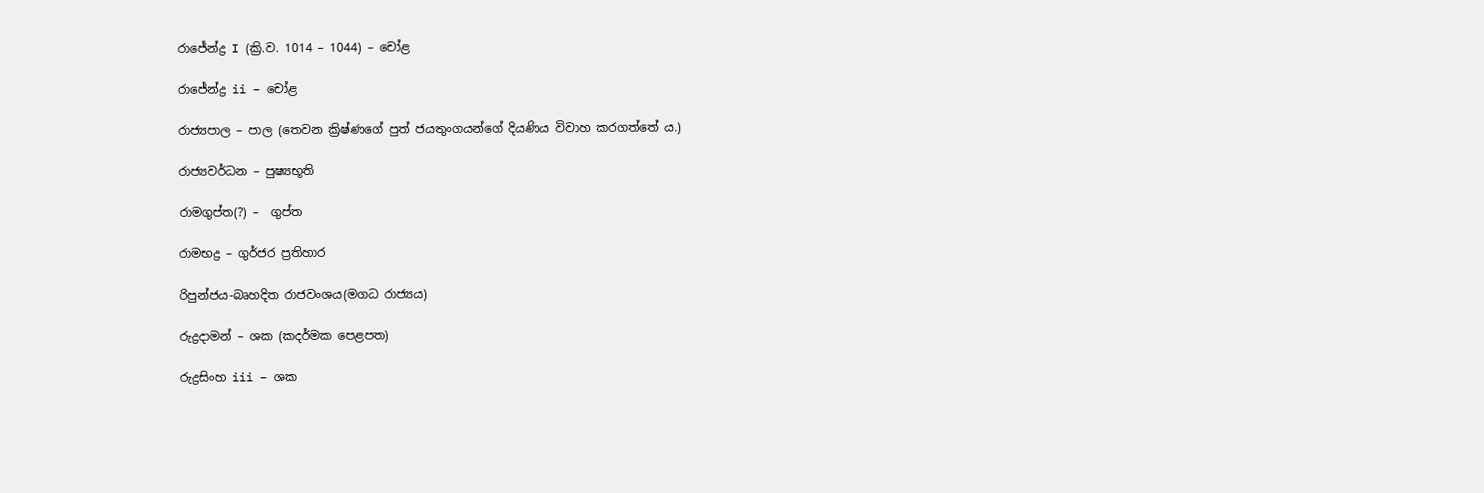රාජේන්ද්‍ර I (ක්‍රි.ව. 1014 – 1044) – චෝළ

රාජේන්ද්‍ර ii – චෝළ

රාජ්‍යපාල – පාල (තෙවන ක්‍රිෂ්ණගේ පුත් ජයතුංගයන්ගේ දියණිය විවාහ කරගත්තේ ය.)

රාජ්‍යවර්ධන – පුෂ්‍යභූති

රාමගුප්ත(?) –  ගුප්ත

රාමභද්‍ර – ගුර්ජර ප්‍රතිහාර

රිපුන්ජය-බෘහදිත රාජවංශය(මගධ රාජ්‍යය)

රුද්‍රදාමන් – ශක (කදර්මක පෙළපත)

රුද්‍රසිංහ iii – ශක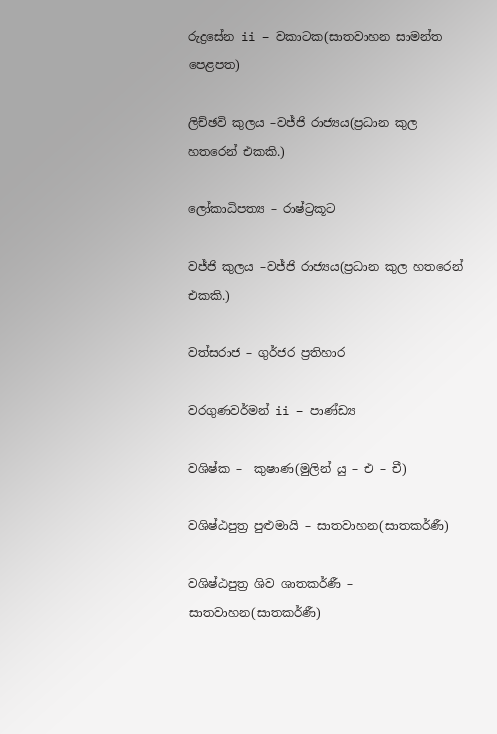රුද්‍රසේන ii – වකාටක(සාතවාහන සාමන්ත පෙළපත)

ලිච්ඡවි කුලය –වජ්ජි රාජ්‍යය(ප්‍රධාන කුල හතරෙන් එකකි.)

ලෝකාධිපත්‍ය – රාෂ්ට්‍රකූට

වජ්ජි කුලය –වජ්ජි රාජ්‍යය(ප්‍රධාන කුල හතරෙන් එකකි.)

වත්සරාජ – ගුර්ජර ප්‍රතිහාර

වරගුණවර්මන් ii – පාණ්ඩ්‍ය

වශිෂ්ක –  කුෂාණ(මුලින් යු – එ – චී)

වශිෂ්ඨපුත්‍ර පුළුමායි – සාතවාහන(සාතකර්ණී)

වශිෂ්ඨපුත්‍ර ශිව ශාතකර්ණී – සාතවාහන(සාතකර්ණී)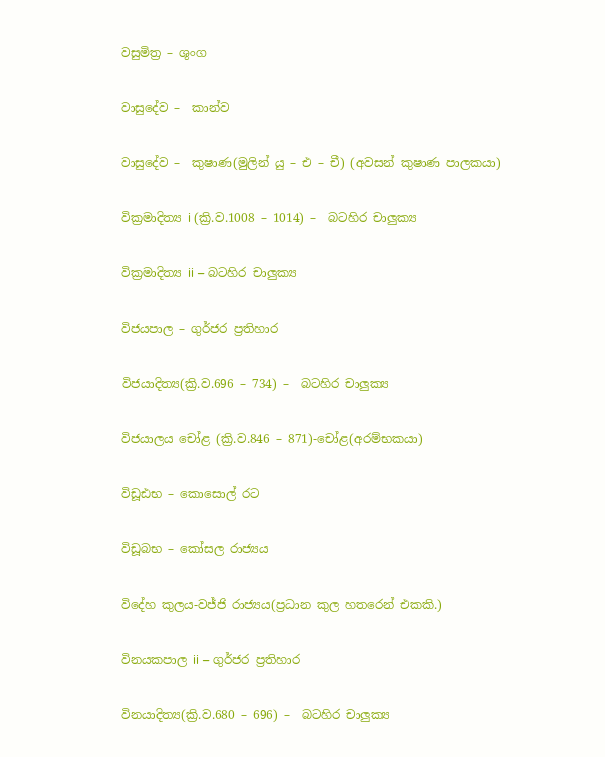වසුමිත්‍ර – ශුංග

වාසුදේව –  කාන්ව

වාසුදේව –  කුෂාණ(මුලින් යු – එ – චී) (අවසන් කුෂාණ පාලකයා)

වික්‍රමාදිත්‍ය i (ක්‍රි.ව.1008 – 1014) –  බටහිර චාලුක්‍ය

වික්‍රමාදිත්‍ය ii – බටහිර චාලුක්‍ය

විජයපාල – ගුර්ජර ප්‍රතිහාර

විජයාදිත්‍ය(ක්‍රි.ව.696 – 734) –  බටහිර චාලුක්‍ය

විජයාලය චෝළ (ක්‍රි.ව.846 – 871)-චෝළ(අරම්භකයා)

විඩූඪභ – කොසොල් රට

විඩූබභ – කෝසල රාජ්‍යය

විදේහ කුලය-වජ්ජි රාජ්‍යය(ප්‍රධාන කුල හතරෙන් එකකි.)

විනයකපාල ii – ගුර්ජර ප්‍රතිහාර

විනයාදිත්‍ය(ක්‍රි.ව.680 – 696) –  බටහිර චාලුක්‍ය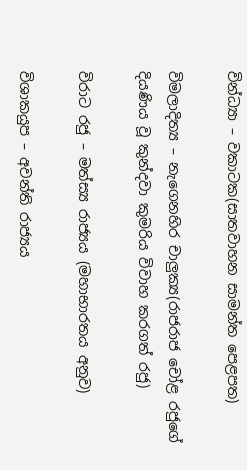වින්ධ්‍යා – වකාටක(සාතවාහන සාමන්ත පෙළපත)

විමලාදිත්‍ය – නැගෙනහිර චාලුක්‍ය(රාජරාජ චෝළ රජුගේ දියණිය වූ කුන්දවා කුමරිය විවාහ කරගත් රජු)

විරාට රජු – මත්ස්‍ය රාජ්‍යය (මහාභාරතය අනුව)

විශාකයුප – අවන්ති රාජ්‍යය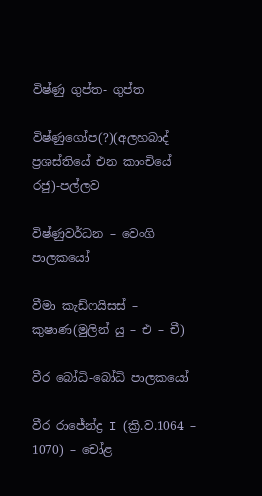විෂ්ණු ගුප්ත- ගුප්ත

විෂ්ණුගෝප(?)(අලහබාද් ප්‍රශස්තියේ එන කාංචියේ රජු)-පල්ලව

විෂ්ණුවර්ධන – වෙංගි පාලකයෝ

වීමා කැඩ්ෆයිසස් –  කුෂාණ(මුලින් යු – එ – චී)

වීර බෝධි-බෝධි පාලකයෝ

වීර රාජේන්ද්‍ර I (ක්‍රි.ව.1064 – 1070) – චෝළ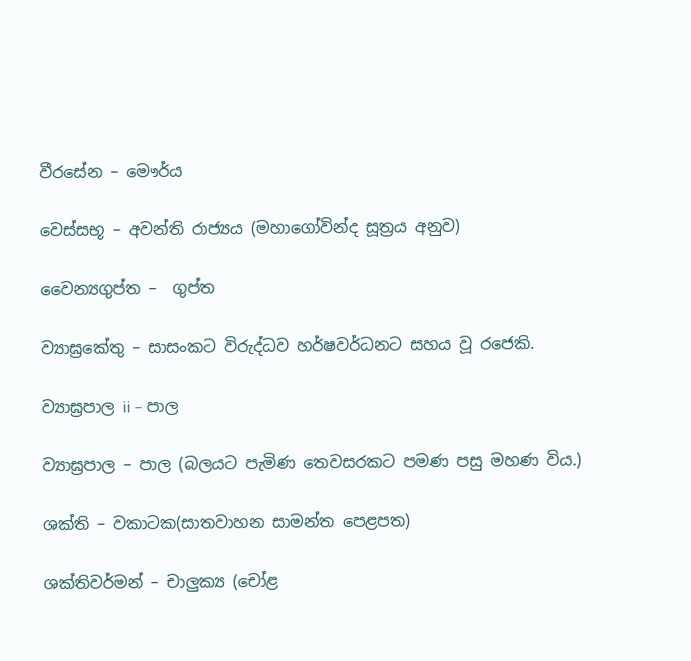වීරසේන – මෞර්ය

වෙස්සභූ – අවන්ති රාජ්‍යය (මහාගෝවින්ද සූත්‍රය අනුව)

වෛන්‍යගුප්ත –  ගුප්ත

ව්‍යාඝ්‍රකේතු – සාසංකට විරුද්ධව හර්ෂවර්ධනට සහය වූ රජෙකි.

ව්‍යාඝ්‍රපාල ii – පාල

ව්‍යාඝ්‍රපාල – පාල (බලයට පැමිණ තෙවසරකට පමණ පසු මහණ විය.)

ශක්ති – වකාටක(සාතවාහන සාමන්ත පෙළපත)

ශක්තිවර්මන් – චාලුක්‍ය (චෝළ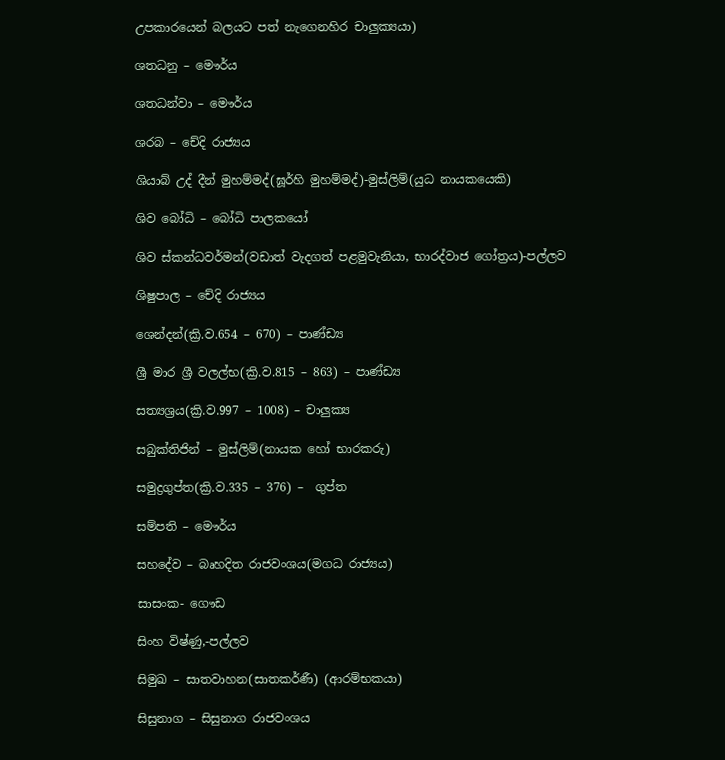උපකාරයෙන් බලයට පත් නැගෙනහිර චාලුක්‍යයා)

ශතධනු – මෞර්ය

ශතධන්වා – මෞර්ය

ශරබ – චේදි රාජ්‍යය

ශියාබ් උද් දීන් මුහම්මද්(ඝූර්හි මුහම්මද්)-මුස්ලිම්(යුධ නායකයෙකි)

ශිව බෝධි – බෝධි පාලකයෝ

ශිව ස්කන්ධවර්මන්(වඩාත් වැදගත් පළමුවැනියා, භාරද්වාජ ගෝත්‍රය)-පල්ලව

ශිෂුපාල – චේදි රාජ්‍යය

ශෙන්දන්(ක්‍රි.ව.654 – 670) – පාණ්ඩ්‍ය

ශ්‍රී මාර ශ්‍රී වලල්භ(ක්‍රි.ව.815 – 863) – පාණ්ඩ්‍ය

සත්‍යශ්‍රය(ක්‍රි.ව.997 – 1008) – චාලුක්‍ය

සබුක්තිජින් – මුස්ලිම්(නායක හෝ භාරකරු)

සමුද්‍රගුප්ත(ක්‍රි.ව.335 – 376) –  ගුප්ත

සම්පති – මෞර්ය

සහදේව – බෘහදිත රාජවංශය(මගධ රාජ්‍යය)

සාසංක- ගෞඩ

සිංහ විෂ්ණු,-පල්ලව

සිමුඛ – සාතවාහන(සාතකර්ණී) (ආරම්භකයා)

සිසුනාග – සිසුනාග රාජවංශය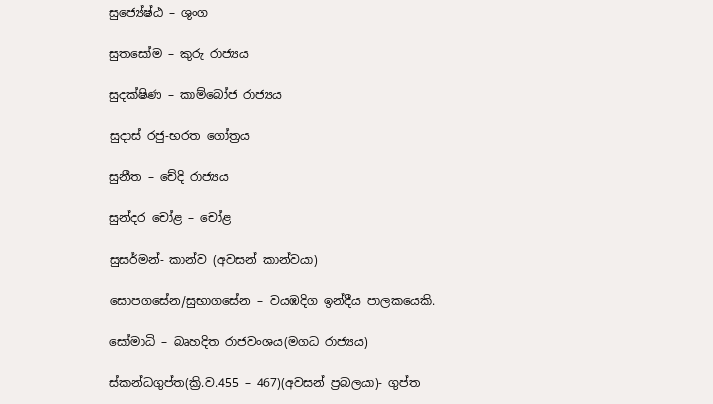සුජ්‍යේෂ්ඨ – ශුංග

සුතසෝම – කුරු රාජ්‍යය

සුදක්ෂිණ – කාම්බෝජ රාජ්‍යය

සුදාස් රජු-භරත ගෝත්‍රය

සුනීත – චේදි රාජ්‍යය

සුන්දර චෝළ – චෝළ

සුසර්මන්- කාන්ව (අවසන් කාන්වයා)

සොපගසේන/සුභාගසේන – වයඹදිග ඉන්දීය පාලකයෙකි.

සෝමාධි – බෘහදිත රාජවංශය(මගධ රාජ්‍යය)

ස්කන්ධගුප්ත(ක්‍රි.ව.455 – 467)(අවසන් ප්‍රබලයා)- ගුප්ත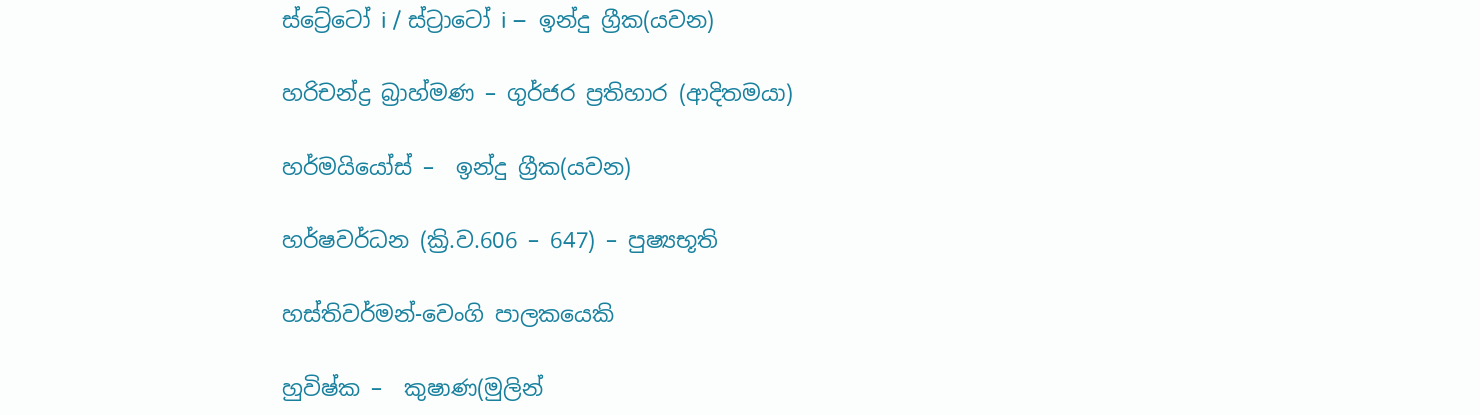ස්ට්‍රේටෝ i / ස්ට්‍රාටෝ i –  ඉන්දු ග්‍රීක(යවන)

හරිචන්ද්‍ර බ්‍රාහ්මණ – ගුර්ජර ප්‍රතිහාර (ආදිතමයා)

හර්මයියෝස් –  ඉන්දු ග්‍රීක(යවන)

හර්ෂවර්ධන (ක්‍රි.ව.606 – 647) – පුෂ්‍යභූති

හස්තිවර්මන්-වෙංගි පාලකයෙකි

හුවිෂ්ක –  කුෂාණ(මුලින්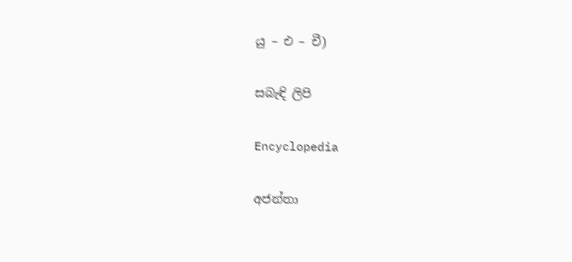යු – එ – චී)

සබැඳි ලිපි

Encyclopedia

අජන්තා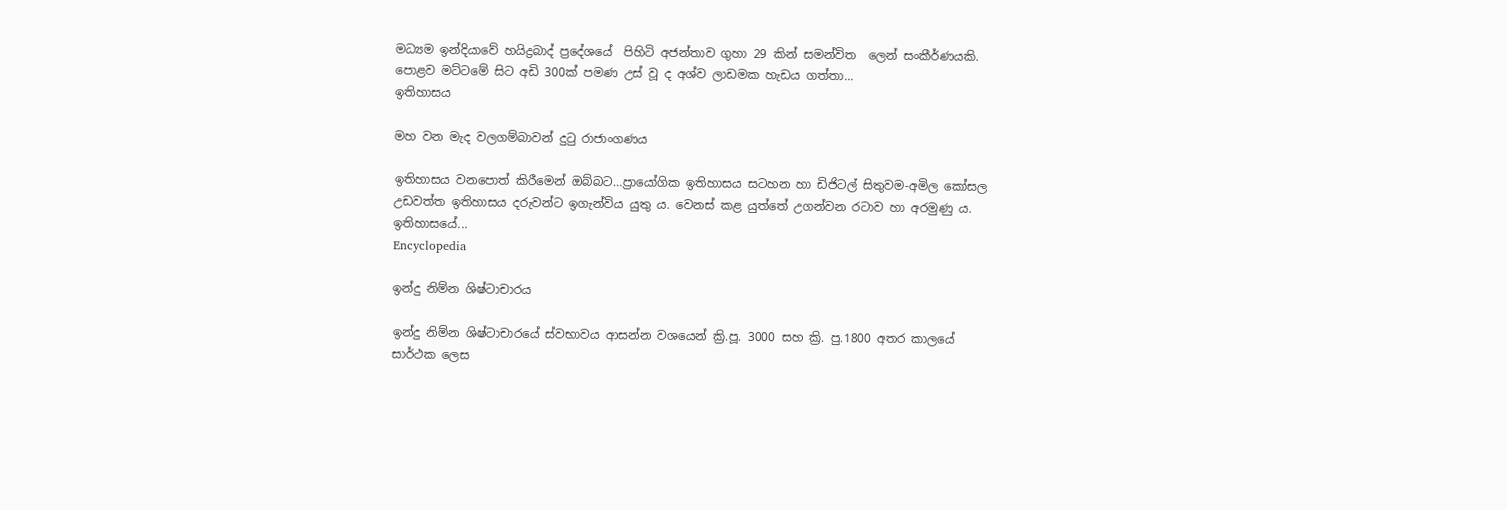මධ්‍යම ඉන්දියාවේ හයිද්‍රබාද් ප්‍රදේශයේ  පිහිටි අජන්තාව ගුහා 29 කින් සමන්විත  ලෙන් සංකීර්ණයකි. පොළව මට්ටමේ සිට අඩි 300ක් පමණ උස් වූ ද අශ්ව ලාඩමක හැඩය ගත්තා...
ඉතිහාසය

මහ වන මැද වලගම්බාවන් දුටු රාජාංගණය

ඉතිහාසය වනපොත් කිරීමෙන් ඔබ්බට…ප්‍රායෝගික ඉතිහාසය සටහන හා ඩිජිටල් සිතුවම-අමිල කෝසල උඩවත්ත ඉතිහාසය දරුවන්ට ඉගැන්විය යුතු ය. වෙනස් කළ යුත්තේ උගන්වන රටාව හා අරමුණු ය. ඉතිහාසයේ...
Encyclopedia

ඉන්දු නිම්න ශිෂ්ටාචාරය

ඉන්දු නිම්න ශිෂ්ටාචාරයේ ස්වභාවය ආසන්න වශයෙන් ක්‍රි.පූ. 3000 සහ ක්‍රි. පු.1800 අතර කාලයේ සාර්ථක ලෙස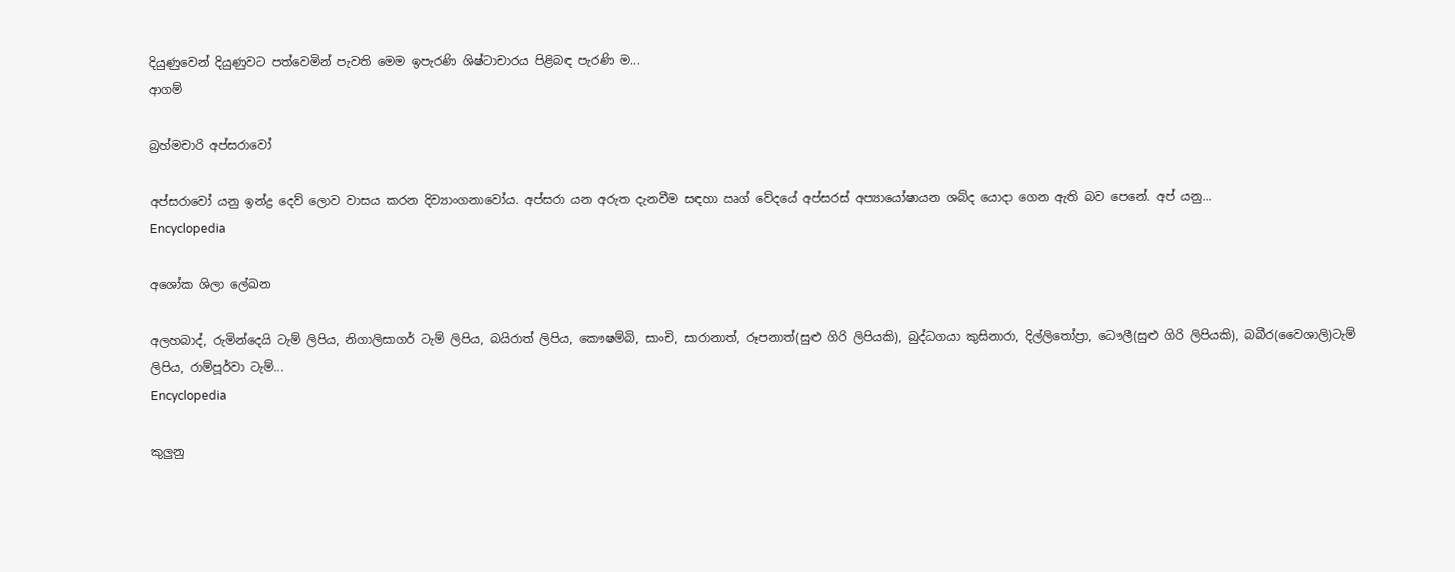දියුණුවෙන් දියුණුවට පත්වෙමින් පැවති මෙම ඉපැරණි ශිෂ්ටාචාරය පිළිබඳ පැරණි ම...
ආගම්

බ්‍රහ්මචාරි අප්සරාවෝ

අප්සරාවෝ යනු ඉන්ද්‍ර දෙව් ලොව වාසය කරන දිව්‍යාංගනාවෝය. අප්සරා යන අරුත දැනවීම සඳහා ඍග් වේදයේ අප්සරස් අප්‍යායෝෂායන ශබ්ද යොදා ගෙන ඇති බව පෙනේ. අප් යනු...
Encyclopedia

අශෝක ශිලා ලේඛන

අලහබාද්, රුමින්දෙයි ටැම් ලිපිය, නිගාලිසාගර් ටැම් ලිපිය, බයිරාත් ලිපිය, කෞෂම්බි, සාංචි, සාරානාත්, රූපනාත්(සුළු ගිරි ලිපියකි), බුද්ධගයා කුසිනාරා, දිල්ලිතෝප්‍රා, ධෞලී(සුළු ගිරි ලිපියකි), බබීර(වෛශාලි)ටැම් ලිපිය, රාම්පූර්වා ටැම්...
Encyclopedia

කුලුනු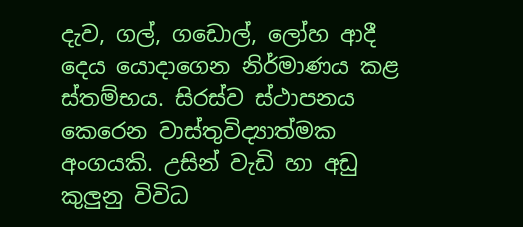දැව, ගල්, ගඩොල්, ලෝහ ආදී දෙය යොදාගෙන නිර්මාණය කළ ස්තම්භය. සිරස්ව ස්ථාපනය කෙරෙන වාස්තුවිද්‍යාත්මක අංගයකි. උසින් වැඩි හා අඩු කුලුනු විවිධ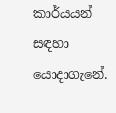කාර්යයන් සඳහා යොදාගැනේ.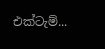එක්ටැම්...